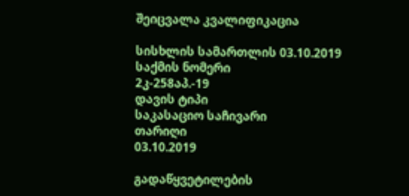შეიცვალა კვალიფიკაცია

სისხლის სამართლის 03.10.2019
საქმის ნომერი
2კ-258აპ.-19
დავის ტიპი
საკასაციო საჩივარი
თარიღი
03.10.2019

გადაწყვეტილების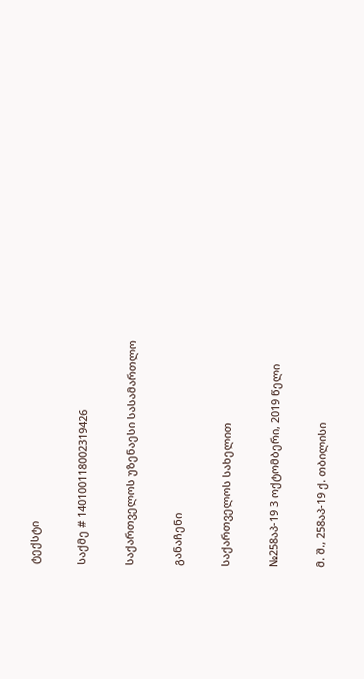ტექსტი

საქმე # 140100118002319426

საქართველოს უზენაესი სასამართლო

განაჩენი

საქართველოს სახელით

№258აპ-19 3 ოქტომბერი, 2019 წელი

მ. შ., 258აპ-19 ქ. თბილისი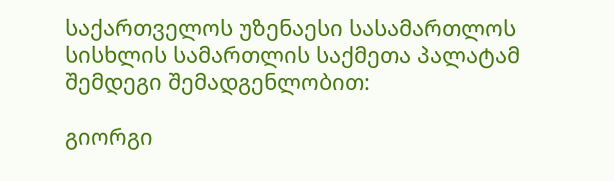საქართველოს უზენაესი სასამართლოს სისხლის სამართლის საქმეთა პალატამ შემდეგი შემადგენლობით:

გიორგი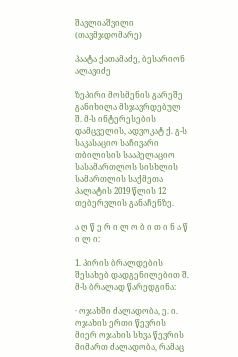შავლიაშვილი (თავმჯდომარე)

პაატა ქათამაძე, ბესარიონ ალავიძე

ზეპირი მოსმენის გარეშე განიხილა მსჯავრდებულ შ. მ-ს ინტერესების დამცველის, ადვოკატ ქ. გ-ს საკასაციო საჩივარი თბილისის სააპელაციო სასამართლოს სისხლის სამართლის საქმეთა პალატის 2019 წლის 12 თებერვლის განაჩენზე.

ა ღ წ ე რ ი ლ ო ბ ი თ ი ნ ა წ ი ლ ი:

1. პირის ბრალდების შესახებ დადგენილებით შ. მ-ს ბრალად წარედგინა:

· ოჯახში ძალადობა, ე. ი. ოჯახის ერთი წევრის მიერ ოჯახის სხვა წევრის მიმართ ძალადობა, რამაც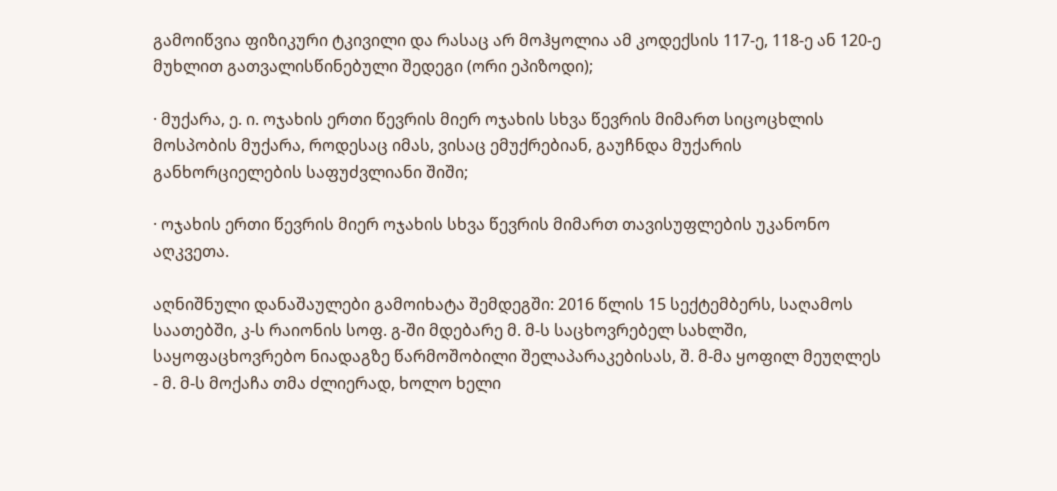გამოიწვია ფიზიკური ტკივილი და რასაც არ მოჰყოლია ამ კოდექსის 117-ე, 118-ე ან 120-ე მუხლით გათვალისწინებული შედეგი (ორი ეპიზოდი);

· მუქარა, ე. ი. ოჯახის ერთი წევრის მიერ ოჯახის სხვა წევრის მიმართ სიცოცხლის მოსპობის მუქარა, როდესაც იმას, ვისაც ემუქრებიან, გაუჩნდა მუქარის განხორციელების საფუძვლიანი შიში;

· ოჯახის ერთი წევრის მიერ ოჯახის სხვა წევრის მიმართ თავისუფლების უკანონო აღკვეთა.

აღნიშნული დანაშაულები გამოიხატა შემდეგში: 2016 წლის 15 სექტემბერს, საღამოს საათებში, კ-ს რაიონის სოფ. გ-ში მდებარე მ. მ-ს საცხოვრებელ სახლში, საყოფაცხოვრებო ნიადაგზე წარმოშობილი შელაპარაკებისას, შ. მ-მა ყოფილ მეუღლეს - მ. მ-ს მოქაჩა თმა ძლიერად, ხოლო ხელი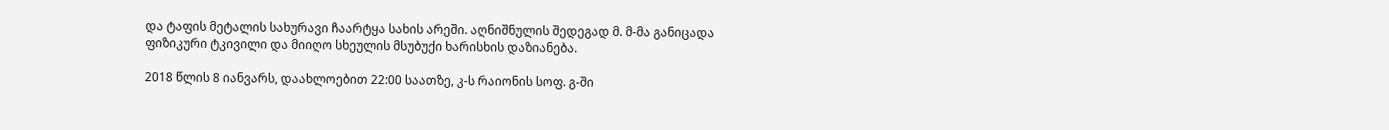და ტაფის მეტალის სახურავი ჩაარტყა სახის არეში. აღნიშნულის შედეგად მ. მ-მა განიცადა ფიზიკური ტკივილი და მიიღო სხეულის მსუბუქი ხარისხის დაზიანება.

2018 წლის 8 იანვარს, დაახლოებით 22:00 საათზე, კ-ს რაიონის სოფ. გ-ში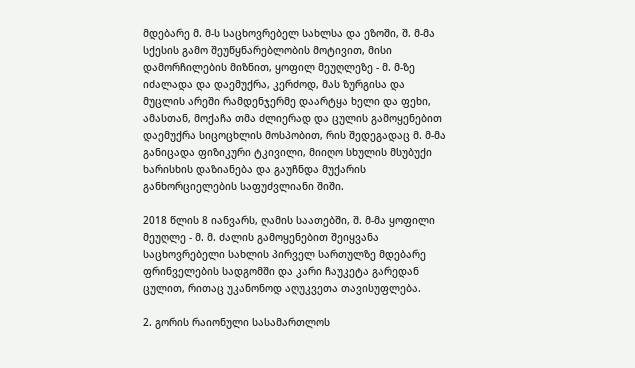მდებარე მ. მ-ს საცხოვრებელ სახლსა და ეზოში, შ. მ-მა სქესის გამო შეუწყნარებლობის მოტივით, მისი დამორჩილების მიზნით, ყოფილ მეუღლეზე - მ. მ-ზე იძალადა და დაემუქრა, კერძოდ, მას ზურგისა და მუცლის არეში რამდენჯერმე დაარტყა ხელი და ფეხი, ამასთან, მოქაჩა თმა ძლიერად და ცულის გამოყენებით დაემუქრა სიცოცხლის მოსპობით, რის შედეგადაც მ. მ-მა განიცადა ფიზიკური ტკივილი, მიიღო სხულის მსუბუქი ხარისხის დაზიანება და გაუჩნდა მუქარის განხორციელების საფუძვლიანი შიში.

2018 წლის 8 იანვარს, ღამის საათებში, შ. მ-მა ყოფილი მეუღლე - მ. მ. ძალის გამოყენებით შეიყვანა საცხოვრებელი სახლის პირველ სართულზე მდებარე ფრინველების სადგომში და კარი ჩაუკეტა გარედან ცულით, რითაც უკანონოდ აღუკვეთა თავისუფლება.

2. გორის რაიონული სასამართლოს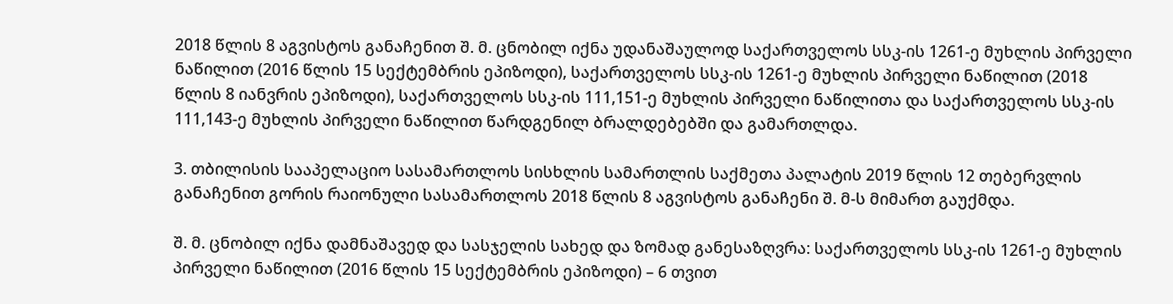2018 წლის 8 აგვისტოს განაჩენით შ. მ. ცნობილ იქნა უდანაშაულოდ საქართველოს სსკ-ის 1261-ე მუხლის პირველი ნაწილით (2016 წლის 15 სექტემბრის ეპიზოდი), საქართველოს სსკ-ის 1261-ე მუხლის პირველი ნაწილით (2018 წლის 8 იანვრის ეპიზოდი), საქართველოს სსკ-ის 111,151-ე მუხლის პირველი ნაწილითა და საქართველოს სსკ-ის 111,143-ე მუხლის პირველი ნაწილით წარდგენილ ბრალდებებში და გამართლდა.

3. თბილისის სააპელაციო სასამართლოს სისხლის სამართლის საქმეთა პალატის 2019 წლის 12 თებერვლის განაჩენით გორის რაიონული სასამართლოს 2018 წლის 8 აგვისტოს განაჩენი შ. მ-ს მიმართ გაუქმდა.

შ. მ. ცნობილ იქნა დამნაშავედ და სასჯელის სახედ და ზომად განესაზღვრა: საქართველოს სსკ-ის 1261-ე მუხლის პირველი ნაწილით (2016 წლის 15 სექტემბრის ეპიზოდი) – 6 თვით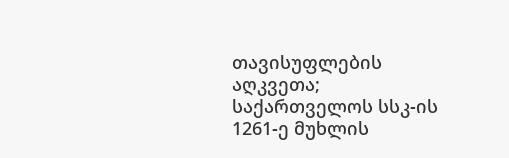თავისუფლების აღკვეთა; საქართველოს სსკ-ის 1261-ე მუხლის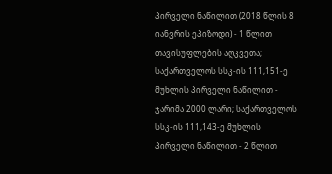პირველი ნაწილით (2018 წლის 8 იანვრის ეპიზოდი) - 1 წლით თავისუფლების აღკვეთა; საქართველოს სსკ-ის 111,151-ე მუხლის პირველი ნაწილით - ჯარიმა 2000 ლარი; საქართველოს სსკ-ის 111,143-ე მუხლის პირველი ნაწილით - 2 წლით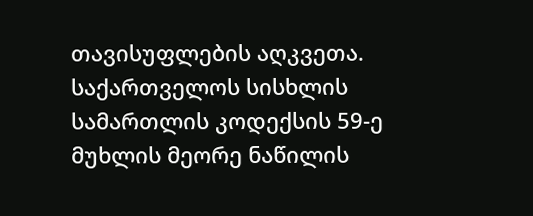თავისუფლების აღკვეთა. საქართველოს სისხლის სამართლის კოდექსის 59-ე მუხლის მეორე ნაწილის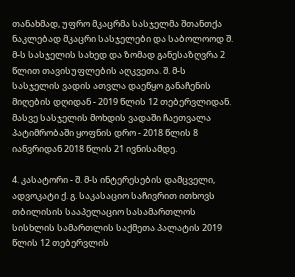თანახმად, უფრო მკაცრმა სასჯელმა შთანთქა ნაკლებად მკაცრი სასჯელები და საბოლოოდ შ. მ-ს სასჯელის სახედ და ზომად განესაზღვრა 2 წლით თავისუფლების აღკვეთა. შ. მ-ს სასჯელის ვადის ათვლა დაეწყო განაჩენის მიღების დღიდან - 2019 წლის 12 თებერვლიდან. მასვე სასჯელის მოხდის ვადაში ჩაეთვალა პატიმრობაში ყოფნის დრო - 2018 წლის 8 იანვრიდან 2018 წლის 21 ივნისამდე.

4. კასატორი - შ. მ-ს ინტერესების დამცველი, ადვოკატი ქ. გ. საკასაციო საჩივრით ითხოვს თბილისის სააპელაციო სასამართლოს სისხლის სამართლის საქმეთა პალატის 2019 წლის 12 თებერვლის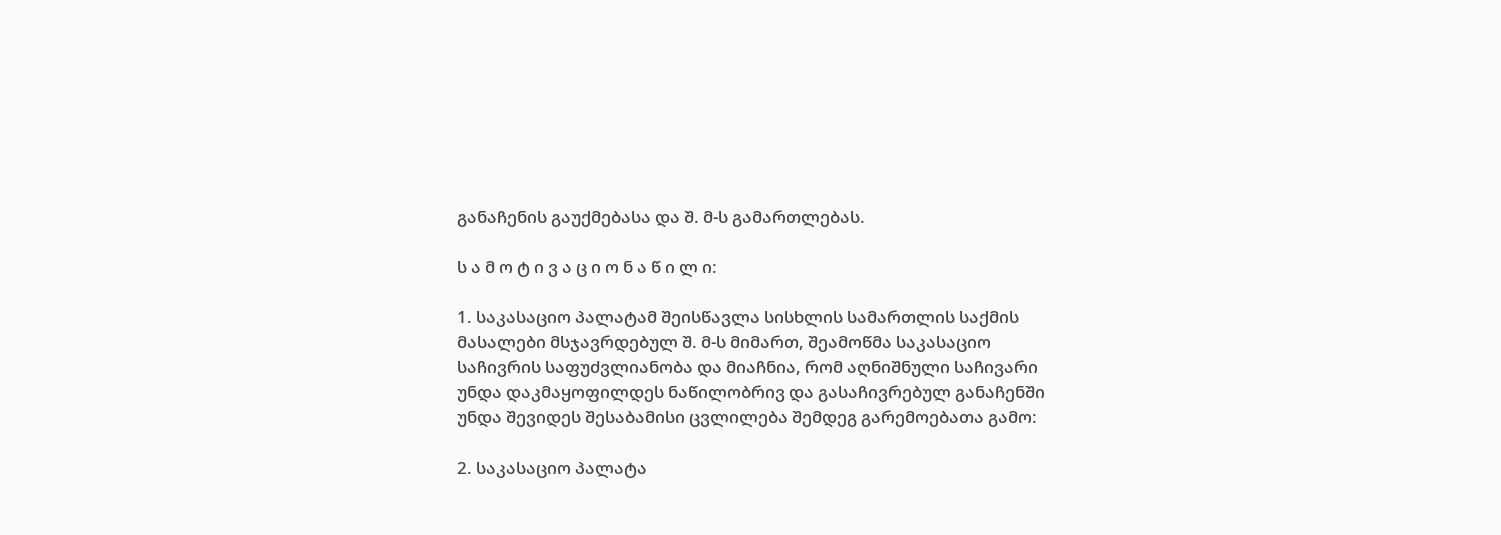განაჩენის გაუქმებასა და შ. მ-ს გამართლებას.

ს ა მ ო ტ ი ვ ა ც ი ო ნ ა წ ი ლ ი:

1. საკასაციო პალატამ შეისწავლა სისხლის სამართლის საქმის მასალები მსჯავრდებულ შ. მ-ს მიმართ, შეამოწმა საკასაციო საჩივრის საფუძვლიანობა და მიაჩნია, რომ აღნიშნული საჩივარი უნდა დაკმაყოფილდეს ნაწილობრივ და გასაჩივრებულ განაჩენში უნდა შევიდეს შესაბამისი ცვლილება შემდეგ გარემოებათა გამო:

2. საკასაციო პალატა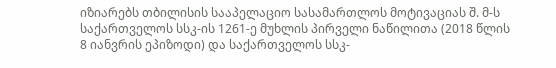იზიარებს თბილისის სააპელაციო სასამართლოს მოტივაციას შ. მ-ს საქართველოს სსკ-ის 1261-ე მუხლის პირველი ნაწილითა (2018 წლის 8 იანვრის ეპიზოდი) და საქართველოს სსკ-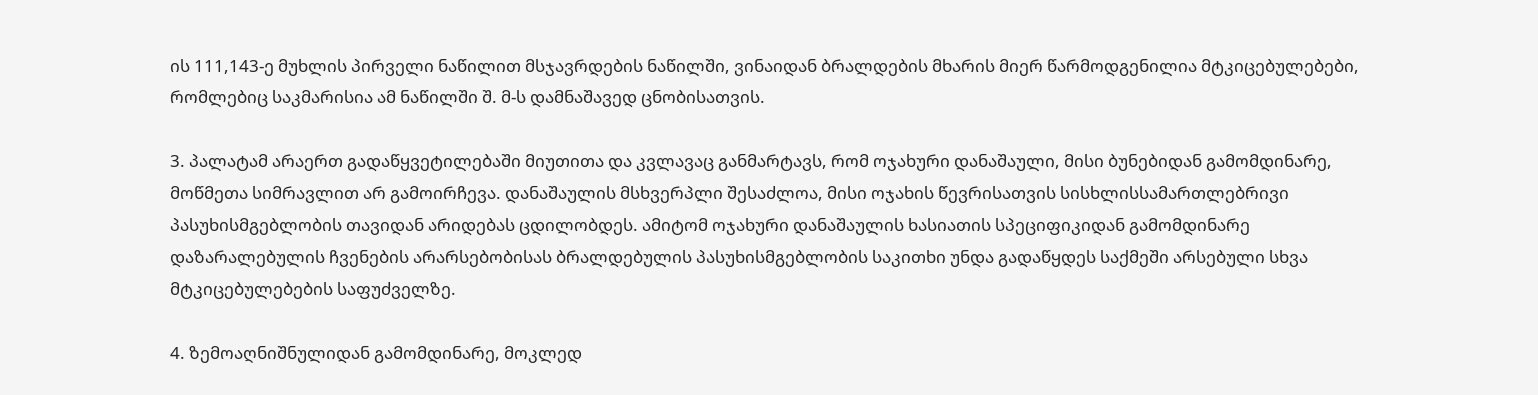ის 111,143-ე მუხლის პირველი ნაწილით მსჯავრდების ნაწილში, ვინაიდან ბრალდების მხარის მიერ წარმოდგენილია მტკიცებულებები, რომლებიც საკმარისია ამ ნაწილში შ. მ-ს დამნაშავედ ცნობისათვის.

3. პალატამ არაერთ გადაწყვეტილებაში მიუთითა და კვლავაც განმარტავს, რომ ოჯახური დანაშაული, მისი ბუნებიდან გამომდინარე, მოწმეთა სიმრავლით არ გამოირჩევა. დანაშაულის მსხვერპლი შესაძლოა, მისი ოჯახის წევრისათვის სისხლისსამართლებრივი პასუხისმგებლობის თავიდან არიდებას ცდილობდეს. ამიტომ ოჯახური დანაშაულის ხასიათის სპეციფიკიდან გამომდინარე დაზარალებულის ჩვენების არარსებობისას ბრალდებულის პასუხისმგებლობის საკითხი უნდა გადაწყდეს საქმეში არსებული სხვა მტკიცებულებების საფუძველზე.

4. ზემოაღნიშნულიდან გამომდინარე, მოკლედ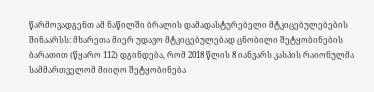წარმოვადგენთ ამ ნაწილში ბრალის დამადასტურებელი მტკიცებულებების შინაარსს: მხარეთა მიერ უდავო მტკიცებულებად ცნობილი შეტყობინების ბარათით (წყარო 112) დგინდება, რომ 2018 წლის 8 იანვარს კასპის რაიონულმა სამმართველომ მიიღო შეტყობინება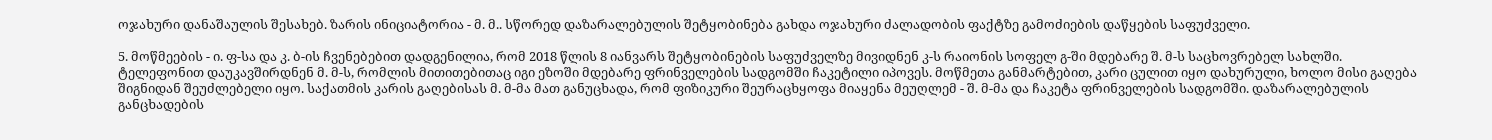ოჯახური დანაშაულის შესახებ. ზარის ინიციატორია - მ. მ.. სწორედ დაზარალებულის შეტყობინება გახდა ოჯახური ძალადობის ფაქტზე გამოძიების დაწყების საფუძველი.

5. მოწმეების - ი. ფ-სა და კ. ბ-ის ჩვენებებით დადგენილია, რომ 2018 წლის 8 იანვარს შეტყობინების საფუძველზე მივიდნენ კ-ს რაიონის სოფელ გ-ში მდებარე შ. მ-ს საცხოვრებელ სახლში. ტელეფონით დაუკავშირდნენ მ. მ-ს, რომლის მითითებითაც იგი ეზოში მდებარე ფრინველების სადგომში ჩაკეტილი იპოვეს. მოწმეთა განმარტებით, კარი ცულით იყო დახურული, ხოლო მისი გაღება შიგნიდან შეუძლებელი იყო. საქათმის კარის გაღებისას მ. მ-მა მათ განუცხადა, რომ ფიზიკური შეურაცხყოფა მიაყენა მეუღლემ - შ. მ-მა და ჩაკეტა ფრინველების სადგომში. დაზარალებულის განცხადების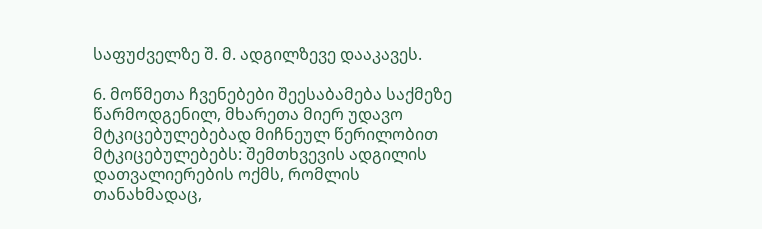საფუძველზე შ. მ. ადგილზევე დააკავეს.

6. მოწმეთა ჩვენებები შეესაბამება საქმეზე წარმოდგენილ, მხარეთა მიერ უდავო მტკიცებულებებად მიჩნეულ წერილობით მტკიცებულებებს: შემთხვევის ადგილის დათვალიერების ოქმს, რომლის თანახმადაც,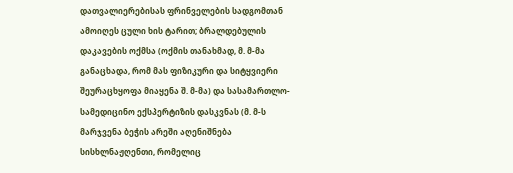დათვალიერებისას ფრინველების სადგომთან ამოიღეს ცული ხის ტარით; ბრალდებულის დაკავების ოქმსა (ოქმის თანახმად, მ. მ-მა განაცხადა, რომ მას ფიზიკური და სიტყვიერი შეურაცხყოფა მიაყენა შ. მ-მა) და სასამართლო-სამედიცინო ექსპერტიზის დასკვნას (მ. მ-ს მარჯვენა ბეჭის არეში აღენიშნება სისხლნაჟღენთი, რომელიც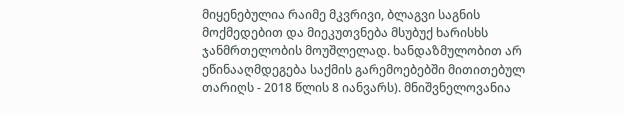მიყენებულია რაიმე მკვრივი, ბლაგვი საგნის მოქმედებით და მიეკუთვნება მსუბუქ ხარისხს ჯანმრთელობის მოუშლელად. ხანდაზმულობით არ ეწინააღმდეგება საქმის გარემოებებში მითითებულ თარიღს - 2018 წლის 8 იანვარს). მნიშვნელოვანია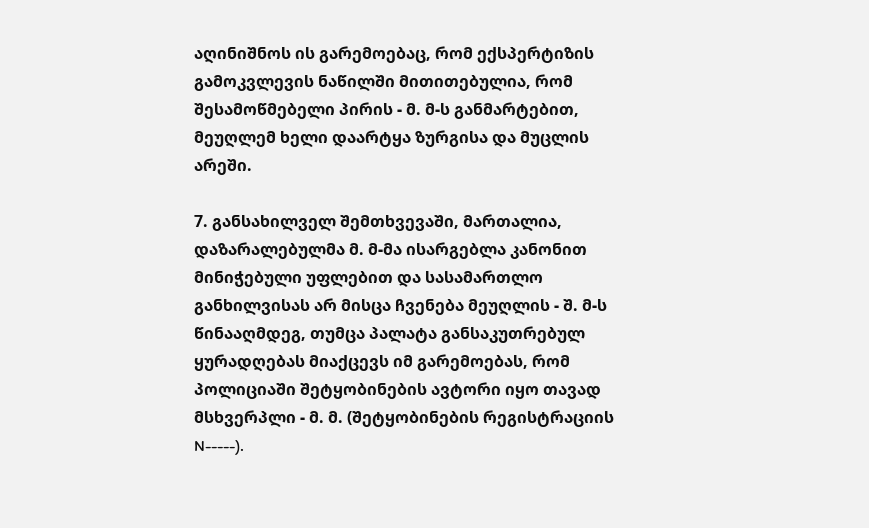აღინიშნოს ის გარემოებაც, რომ ექსპერტიზის გამოკვლევის ნაწილში მითითებულია, რომ შესამოწმებელი პირის - მ. მ-ს განმარტებით, მეუღლემ ხელი დაარტყა ზურგისა და მუცლის არეში.

7. განსახილველ შემთხვევაში, მართალია, დაზარალებულმა მ. მ-მა ისარგებლა კანონით მინიჭებული უფლებით და სასამართლო განხილვისას არ მისცა ჩვენება მეუღლის - შ. მ-ს წინააღმდეგ, თუმცა პალატა განსაკუთრებულ ყურადღებას მიაქცევს იმ გარემოებას, რომ პოლიციაში შეტყობინების ავტორი იყო თავად მსხვერპლი - მ. მ. (შეტყობინების რეგისტრაციის N-----).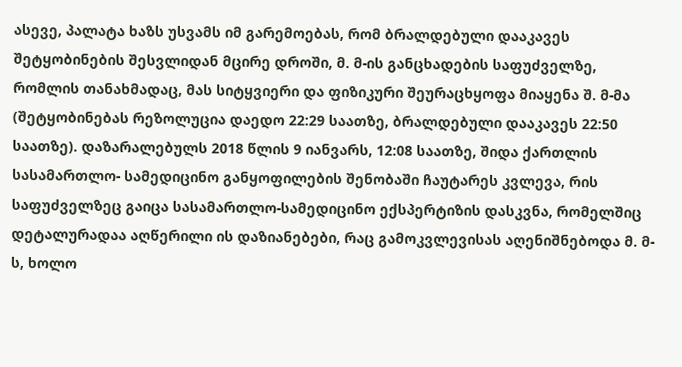ასევე, პალატა ხაზს უსვამს იმ გარემოებას, რომ ბრალდებული დააკავეს შეტყობინების შესვლიდან მცირე დროში, მ. მ-ის განცხადების საფუძველზე, რომლის თანახმადაც, მას სიტყვიერი და ფიზიკური შეურაცხყოფა მიაყენა შ. მ-მა (შეტყობინებას რეზოლუცია დაედო 22:29 საათზე, ბრალდებული დააკავეს 22:50 საათზე). დაზარალებულს 2018 წლის 9 იანვარს, 12:08 საათზე, შიდა ქართლის სასამართლო- სამედიცინო განყოფილების შენობაში ჩაუტარეს კვლევა, რის საფუძველზეც გაიცა სასამართლო-სამედიცინო ექსპერტიზის დასკვნა, რომელშიც დეტალურადაა აღწერილი ის დაზიანებები, რაც გამოკვლევისას აღენიშნებოდა მ. მ-ს, ხოლო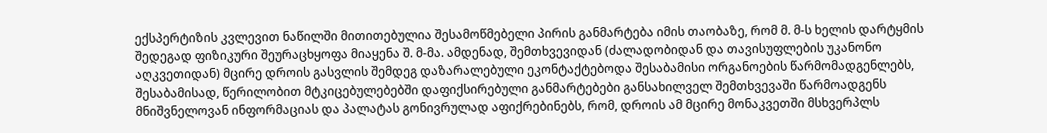ექსპერტიზის კვლევით ნაწილში მითითებულია შესამოწმებელი პირის განმარტება იმის თაობაზე, რომ მ. მ-ს ხელის დარტყმის შედეგად ფიზიკური შეურაცხყოფა მიაყენა შ. მ-მა. ამდენად, შემთხვევიდან (ძალადობიდან და თავისუფლების უკანონო აღკვეთიდან) მცირე დროის გასვლის შემდეგ დაზარალებული ეკონტაქტებოდა შესაბამისი ორგანოების წარმომადგენლებს, შესაბამისად, წერილობით მტკიცებულებებში დაფიქსირებული განმარტებები განსახილველ შემთხვევაში წარმოადგენს მნიშვნელოვან ინფორმაციას და პალატას გონივრულად აფიქრებინებს, რომ, დროის ამ მცირე მონაკვეთში მსხვერპლს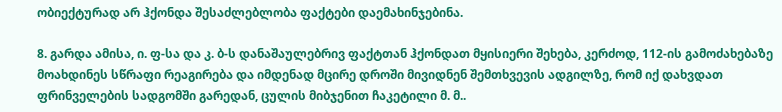ობიექტურად არ ჰქონდა შესაძლებლობა ფაქტები დაემახინჯებინა.

8. გარდა ამისა, ი. ფ-სა და კ. ბ-ს დანაშაულებრივ ფაქტთან ჰქონდათ მყისიერი შეხება, კერძოდ, 112-ის გამოძახებაზე მოახდინეს სწრაფი რეაგირება და იმდენად მცირე დროში მივიდნენ შემთხვევის ადგილზე, რომ იქ დახვდათ ფრინველების სადგომში გარედან, ცულის მიბჯენით ჩაკეტილი მ. მ..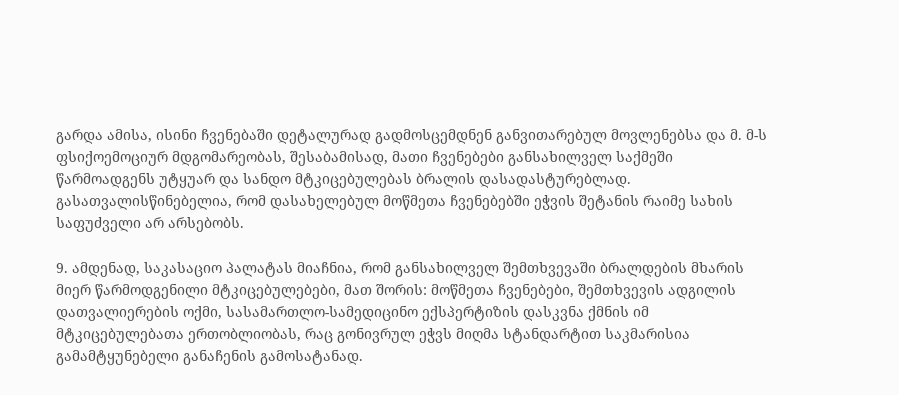გარდა ამისა, ისინი ჩვენებაში დეტალურად გადმოსცემდნენ განვითარებულ მოვლენებსა და მ. მ-ს ფსიქოემოციურ მდგომარეობას, შესაბამისად, მათი ჩვენებები განსახილველ საქმეში წარმოადგენს უტყუარ და სანდო მტკიცებულებას ბრალის დასადასტურებლად. გასათვალისწინებელია, რომ დასახელებულ მოწმეთა ჩვენებებში ეჭვის შეტანის რაიმე სახის საფუძველი არ არსებობს.

9. ამდენად, საკასაციო პალატას მიაჩნია, რომ განსახილველ შემთხვევაში ბრალდების მხარის მიერ წარმოდგენილი მტკიცებულებები, მათ შორის: მოწმეთა ჩვენებები, შემთხვევის ადგილის დათვალიერების ოქმი, სასამართლო-სამედიცინო ექსპერტიზის დასკვნა ქმნის იმ მტკიცებულებათა ერთობლიობას, რაც გონივრულ ეჭვს მიღმა სტანდარტით საკმარისია გამამტყუნებელი განაჩენის გამოსატანად.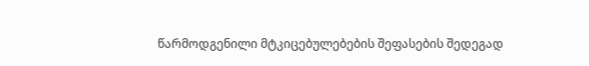წარმოდგენილი მტკიცებულებების შეფასების შედეგად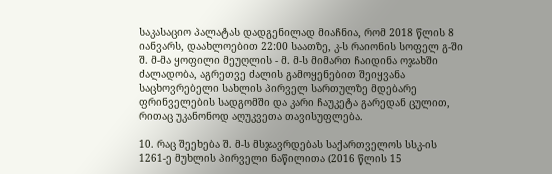საკასაციო პალატას დადგენილად მიაჩნია, რომ 2018 წლის 8 იანვარს, დაახლოებით 22:00 საათზე, კ-ს რაიონის სოფელ გ-ში შ. მ-მა ყოფილი მეუღლის - მ. მ-ს მიმართ ჩაიდინა ოჯახში ძალადობა, აგრეთვე ძალის გამოყენებით შეიყვანა საცხოვრებელი სახლის პირველ სართულზე მდებარე ფრინველების სადგომში და კარი ჩაუკეტა გარედან ცულით, რითაც უკანონოდ აღუკვეთა თავისუფლება.

10. რაც შეეხება შ. მ-ს მსჯავრდებას საქართველოს სსკ-ის 1261-ე მუხლის პირველი ნაწილითა (2016 წლის 15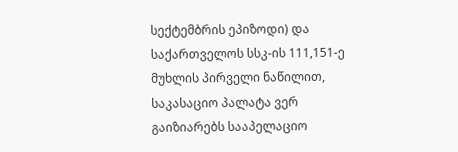სექტემბრის ეპიზოდი) და საქართველოს სსკ-ის 111,151-ე მუხლის პირველი ნაწილით, საკასაციო პალატა ვერ გაიზიარებს სააპელაციო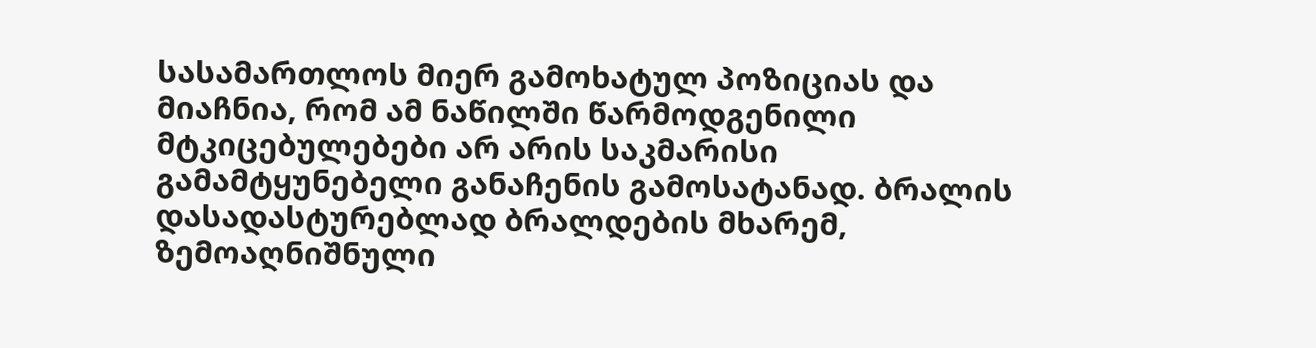სასამართლოს მიერ გამოხატულ პოზიციას და მიაჩნია, რომ ამ ნაწილში წარმოდგენილი მტკიცებულებები არ არის საკმარისი გამამტყუნებელი განაჩენის გამოსატანად. ბრალის დასადასტურებლად ბრალდების მხარემ, ზემოაღნიშნული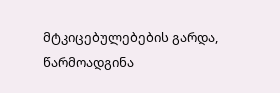მტკიცებულებების გარდა, წარმოადგინა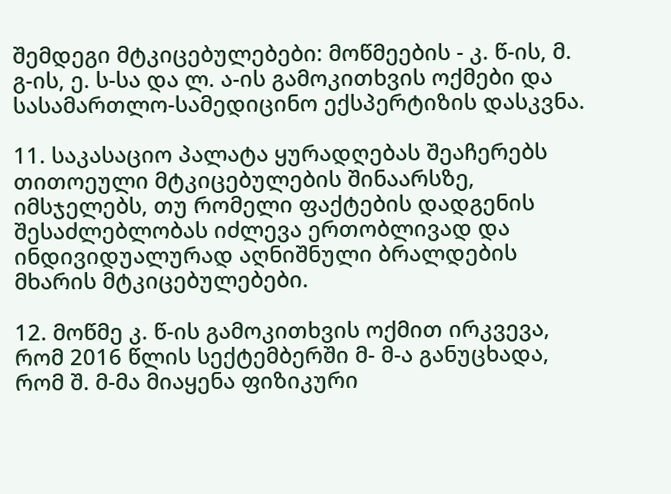შემდეგი მტკიცებულებები: მოწმეების - კ. წ-ის, მ. გ-ის, ე. ს-სა და ლ. ა-ის გამოკითხვის ოქმები და სასამართლო-სამედიცინო ექსპერტიზის დასკვნა.

11. საკასაციო პალატა ყურადღებას შეაჩერებს თითოეული მტკიცებულების შინაარსზე, იმსჯელებს, თუ რომელი ფაქტების დადგენის შესაძლებლობას იძლევა ერთობლივად და ინდივიდუალურად აღნიშნული ბრალდების მხარის მტკიცებულებები.

12. მოწმე კ. წ-ის გამოკითხვის ოქმით ირკვევა, რომ 2016 წლის სექტემბერში მ- მ-ა განუცხადა, რომ შ. მ-მა მიაყენა ფიზიკური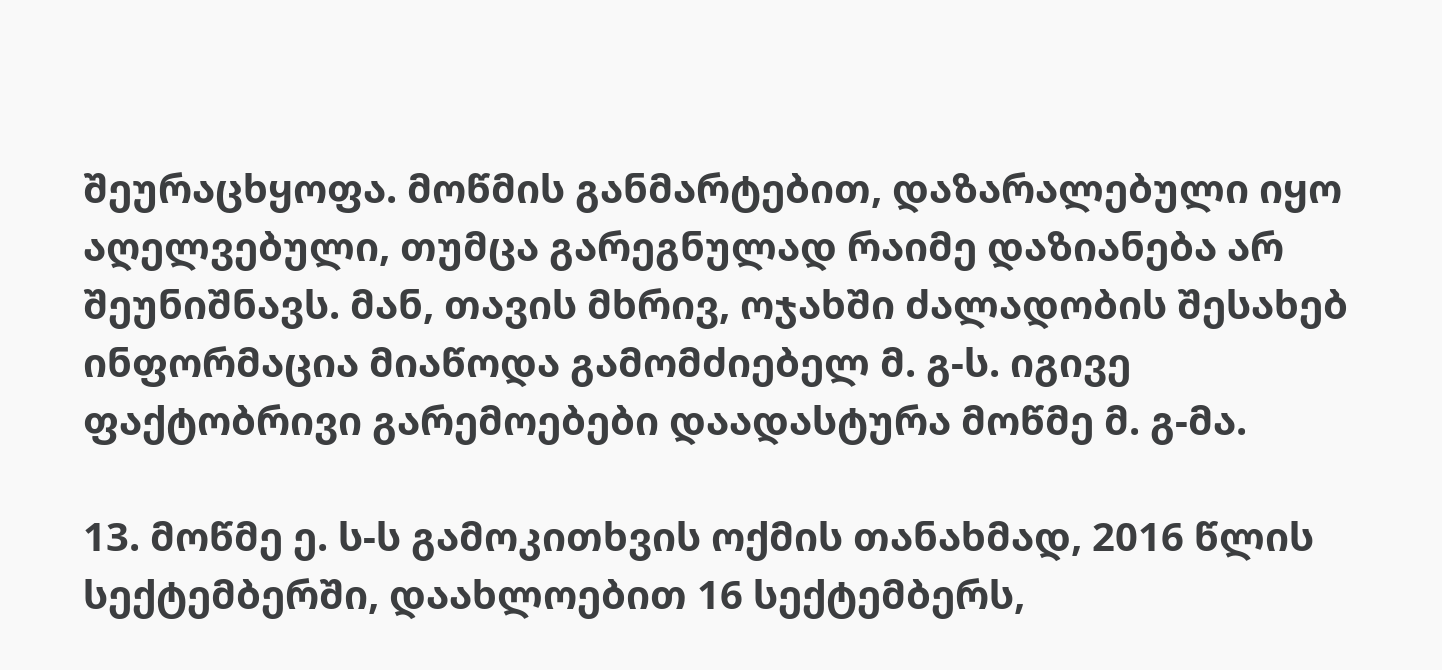შეურაცხყოფა. მოწმის განმარტებით, დაზარალებული იყო აღელვებული, თუმცა გარეგნულად რაიმე დაზიანება არ შეუნიშნავს. მან, თავის მხრივ, ოჯახში ძალადობის შესახებ ინფორმაცია მიაწოდა გამომძიებელ მ. გ-ს. იგივე ფაქტობრივი გარემოებები დაადასტურა მოწმე მ. გ-მა.

13. მოწმე ე. ს-ს გამოკითხვის ოქმის თანახმად, 2016 წლის სექტემბერში, დაახლოებით 16 სექტემბერს,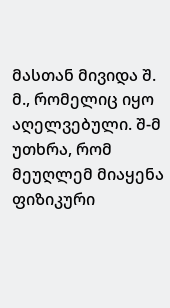მასთან მივიდა შ. მ., რომელიც იყო აღელვებული. შ-მ უთხრა, რომ მეუღლემ მიაყენა ფიზიკური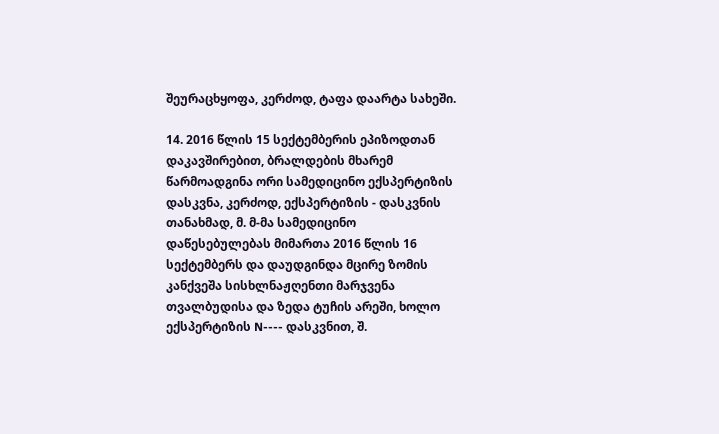შეურაცხყოფა, კერძოდ, ტაფა დაარტა სახეში.

14. 2016 წლის 15 სექტემბერის ეპიზოდთან დაკავშირებით, ბრალდების მხარემ წარმოადგინა ორი სამედიცინო ექსპერტიზის დასკვნა, კერძოდ, ექსპერტიზის - დასკვნის თანახმად, მ. მ-მა სამედიცინო დაწესებულებას მიმართა 2016 წლის 16 სექტემბერს და დაუდგინდა მცირე ზომის კანქვეშა სისხლნაჟღენთი მარჯვენა თვალბუდისა და ზედა ტუჩის არეში, ხოლო ექსპერტიზის N---- დასკვნით, შ.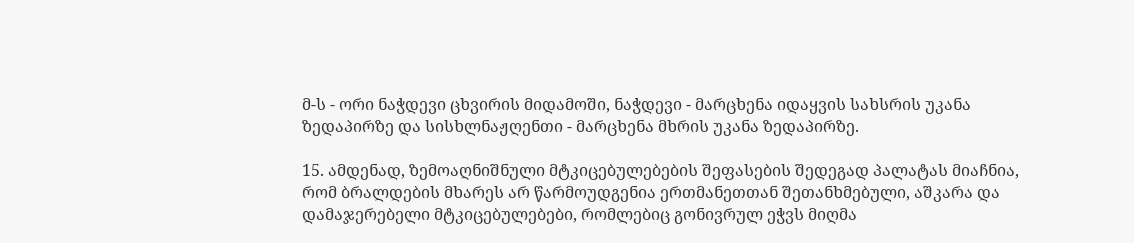მ-ს - ორი ნაჭდევი ცხვირის მიდამოში, ნაჭდევი - მარცხენა იდაყვის სახსრის უკანა ზედაპირზე და სისხლნაჟღენთი - მარცხენა მხრის უკანა ზედაპირზე.

15. ამდენად, ზემოაღნიშნული მტკიცებულებების შეფასების შედეგად პალატას მიაჩნია, რომ ბრალდების მხარეს არ წარმოუდგენია ერთმანეთთან შეთანხმებული, აშკარა და დამაჯერებელი მტკიცებულებები, რომლებიც გონივრულ ეჭვს მიღმა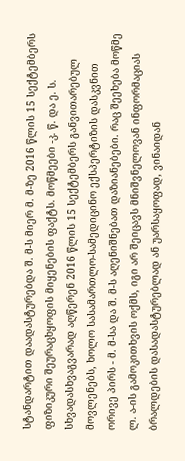სტანდარტით დაადასტურებდა შ. მ-ს მიერ მ. მ-ზე 2016 წლის 15 სექტემბერს ფიზიკური შეურაცხყოფის მიყენების ფაქტს. მოწმეები -კ. წ. და ე. ს. სხვადასხვაგვარად აღწერენ 2016 წლის 15 სექტემბერს განვითარებულ მოვლენებს, ხოლო სასამართლო-სამედიცინო ექსპერტიზის დასკვნით ორივე პირს - მ. მ-სა და შ. მ-ს აღენიშნებათ დაზიანებები. რაც შეეხება მოწმე ლ. ა-ის გამოკითხვის ოქმს, იგი არ შეიცავს მნიშვნელოვან ინფორმაციას ბრალდების დასადასტურებლად ან უარსაყოფად, ვინაიდან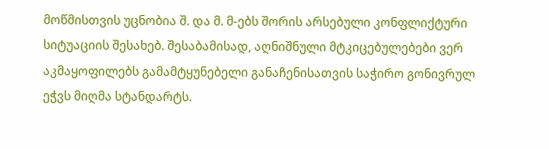მოწმისთვის უცნობია შ. და მ. მ-ებს შორის არსებული კონფლიქტური სიტუაციის შესახებ. შესაბამისად, აღნიშნული მტკიცებულებები ვერ აკმაყოფილებს გამამტყუნებელი განაჩენისათვის საჭირო გონივრულ ეჭვს მიღმა სტანდარტს.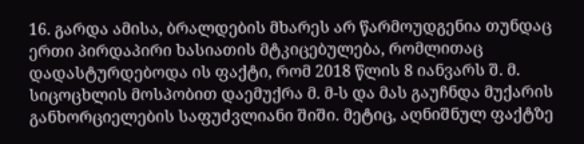16. გარდა ამისა, ბრალდების მხარეს არ წარმოუდგენია თუნდაც ერთი პირდაპირი ხასიათის მტკიცებულება, რომლითაც დადასტურდებოდა ის ფაქტი, რომ 2018 წლის 8 იანვარს შ. მ. სიცოცხლის მოსპობით დაემუქრა მ. მ-ს და მას გაუჩნდა მუქარის განხორციელების საფუძვლიანი შიში. მეტიც, აღნიშნულ ფაქტზე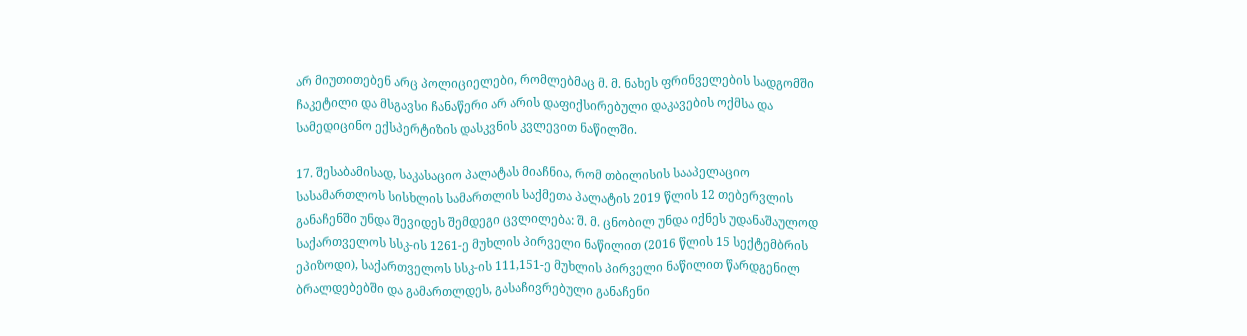არ მიუთითებენ არც პოლიციელები, რომლებმაც მ. მ. ნახეს ფრინველების სადგომში ჩაკეტილი და მსგავსი ჩანაწერი არ არის დაფიქსირებული დაკავების ოქმსა და სამედიცინო ექსპერტიზის დასკვნის კვლევით ნაწილში.

17. შესაბამისად, საკასაციო პალატას მიაჩნია, რომ თბილისის სააპელაციო სასამართლოს სისხლის სამართლის საქმეთა პალატის 2019 წლის 12 თებერვლის განაჩენში უნდა შევიდეს შემდეგი ცვლილება: შ. მ. ცნობილ უნდა იქნეს უდანაშაულოდ საქართველოს სსკ-ის 1261-ე მუხლის პირველი ნაწილით (2016 წლის 15 სექტემბრის ეპიზოდი), საქართველოს სსკ-ის 111,151-ე მუხლის პირველი ნაწილით წარდგენილ ბრალდებებში და გამართლდეს, გასაჩივრებული განაჩენი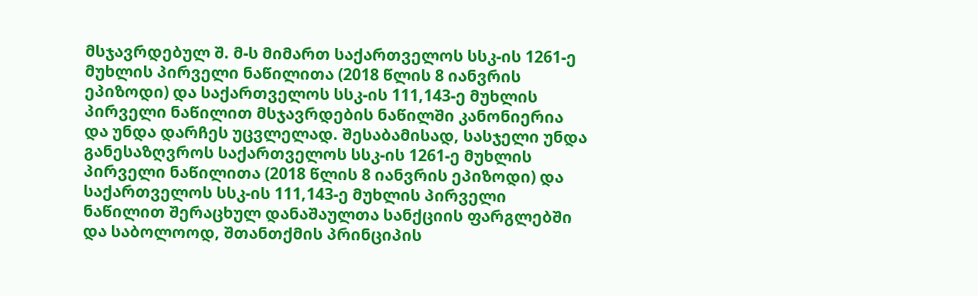მსჯავრდებულ შ. მ-ს მიმართ საქართველოს სსკ-ის 1261-ე მუხლის პირველი ნაწილითა (2018 წლის 8 იანვრის ეპიზოდი) და საქართველოს სსკ-ის 111,143-ე მუხლის პირველი ნაწილით მსჯავრდების ნაწილში კანონიერია და უნდა დარჩეს უცვლელად. შესაბამისად, სასჯელი უნდა განესაზღვროს საქართველოს სსკ-ის 1261-ე მუხლის პირველი ნაწილითა (2018 წლის 8 იანვრის ეპიზოდი) და საქართველოს სსკ-ის 111,143-ე მუხლის პირველი ნაწილით შერაცხულ დანაშაულთა სანქციის ფარგლებში და საბოლოოდ, შთანთქმის პრინციპის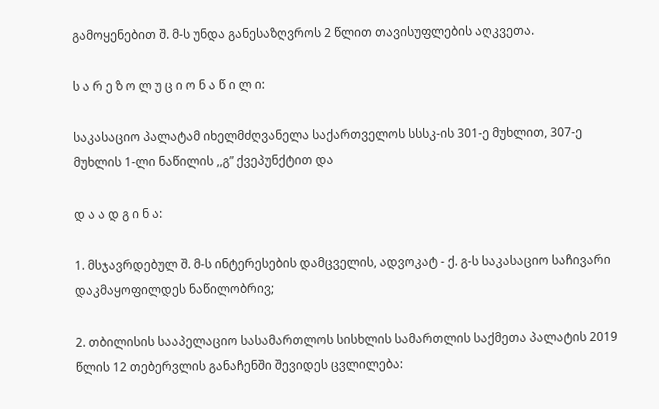გამოყენებით შ. მ-ს უნდა განესაზღვროს 2 წლით თავისუფლების აღკვეთა.

ს ა რ ე ზ ო ლ უ ც ი ო ნ ა წ ი ლ ი:

საკასაციო პალატამ იხელმძღვანელა საქართველოს სსსკ-ის 301-ე მუხლით, 307-ე მუხლის 1-ლი ნაწილის ,,გ” ქვეპუნქტით და

დ ა ა დ გ ი ნ ა:

1. მსჯავრდებულ შ. მ-ს ინტერესების დამცველის, ადვოკატ - ქ. გ-ს საკასაციო საჩივარი დაკმაყოფილდეს ნაწილობრივ;

2. თბილისის სააპელაციო სასამართლოს სისხლის სამართლის საქმეთა პალატის 2019 წლის 12 თებერვლის განაჩენში შევიდეს ცვლილება: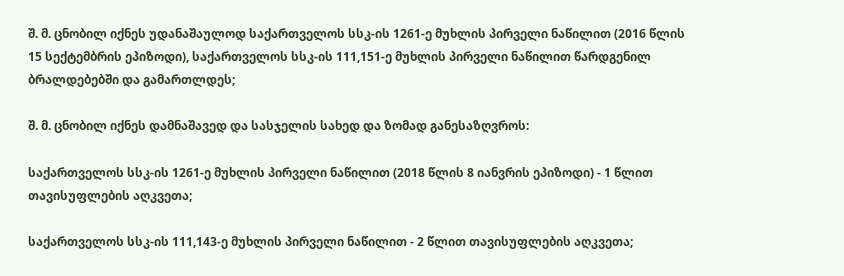შ. მ. ცნობილ იქნეს უდანაშაულოდ საქართველოს სსკ-ის 1261-ე მუხლის პირველი ნაწილით (2016 წლის 15 სექტემბრის ეპიზოდი), საქართველოს სსკ-ის 111,151-ე მუხლის პირველი ნაწილით წარდგენილ ბრალდებებში და გამართლდეს;

შ. მ. ცნობილ იქნეს დამნაშავედ და სასჯელის სახედ და ზომად განესაზღვროს:

საქართველოს სსკ-ის 1261-ე მუხლის პირველი ნაწილით (2018 წლის 8 იანვრის ეპიზოდი) - 1 წლით თავისუფლების აღკვეთა;

საქართველოს სსკ-ის 111,143-ე მუხლის პირველი ნაწილით - 2 წლით თავისუფლების აღკვეთა;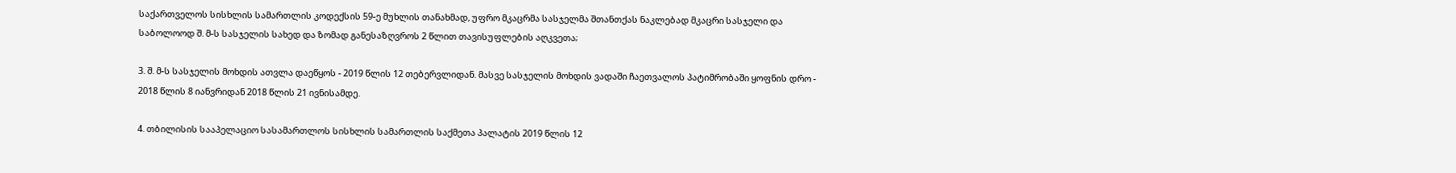საქართველოს სისხლის სამართლის კოდექსის 59-ე მუხლის თანახმად, უფრო მკაცრმა სასჯელმა შთანთქას ნაკლებად მკაცრი სასჯელი და საბოლოოდ შ. მ-ს სასჯელის სახედ და ზომად განესაზღვროს 2 წლით თავისუფლების აღკვეთა;

3. შ. მ-ს სასჯელის მოხდის ათვლა დაეწყოს - 2019 წლის 12 თებერვლიდან. მასვე სასჯელის მოხდის ვადაში ჩაეთვალოს პატიმრობაში ყოფნის დრო - 2018 წლის 8 იანვრიდან 2018 წლის 21 ივნისამდე.

4. თბილისის სააპელაციო სასამართლოს სისხლის სამართლის საქმეთა პალატის 2019 წლის 12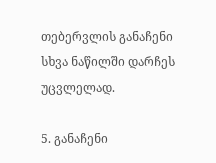თებერვლის განაჩენი სხვა ნაწილში დარჩეს უცვლელად.

5. განაჩენი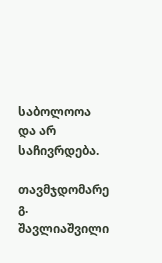საბოლოოა და არ საჩივრდება.

თავმჯდომარე გ. შავლიაშვილი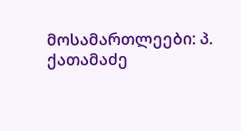მოსამართლეები: პ. ქათამაძე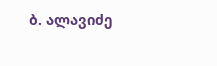ბ. ალავიძე